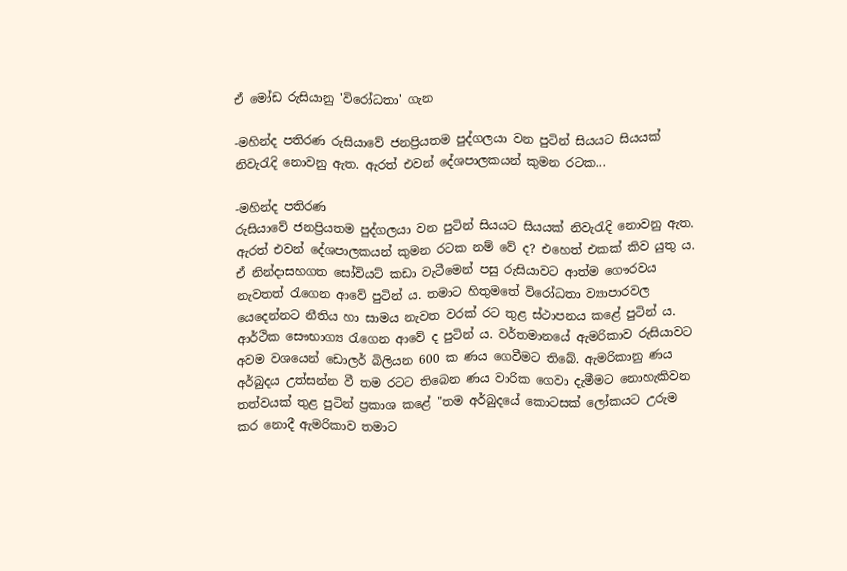ඒ මෝඩ රුසියානු 'විරෝධතා' ගැන

-මහින්ද පතිරණ රුසියාවේ ජනප්‍රියතම පුද්ගලයා වන පුටින් සියයට සියයක්‌ නිවැරැදි නොවනු ඇත. ඇරත් එවන් දේශපාලකයන් කුමන රටක...

-මහින්ද පතිරණ
රුසියාවේ ජනප්‍රියතම පුද්ගලයා වන පුටින් සියයට සියයක්‌ නිවැරැදි නොවනු ඇත. ඇරත් එවන් දේශපාලකයන් කුමන රටක නම් වේ ද? එහෙත් එකක්‌ කිව යුතු ය. ඒ නින්දාසහගත සෝවියට්‌ කඩා වැටීමෙන් පසු රුසියාවට ආත්ම ගෞරවය නැවතත් රැගෙන ආවේ පුටින් ය. තමාට හිතුමතේ විරෝධතා ව්‍යාපාරවල යෙදෙන්නට නීතිය හා සාමය නැවත වරක්‌ රට තුළ ස්‌ථාපනය කළේ පුටින් ය. ආර්ථික සෞභාග්‍ය රැගෙන ආවේ ද පුටින් ය. වර්තමානයේ ඇමරිකාව රුසියාවට අවම වශයෙන් ඩොලර් බිලියන 600 ක ණය ගෙවීමට තිබේ. ඇමරිකානු ණය අර්බුදය උත්සන්න වී තම රටට තිබෙන ණය වාරික ගෙවා දැමීමට නොහැකිවන තත්වයක්‌ තුළ පුටින් ප්‍රකාශ කළේ "තම අර්බුදයේ කොටසක්‌ ලෝකයට උරුම කර නොදී ඇමරිකාව තමාට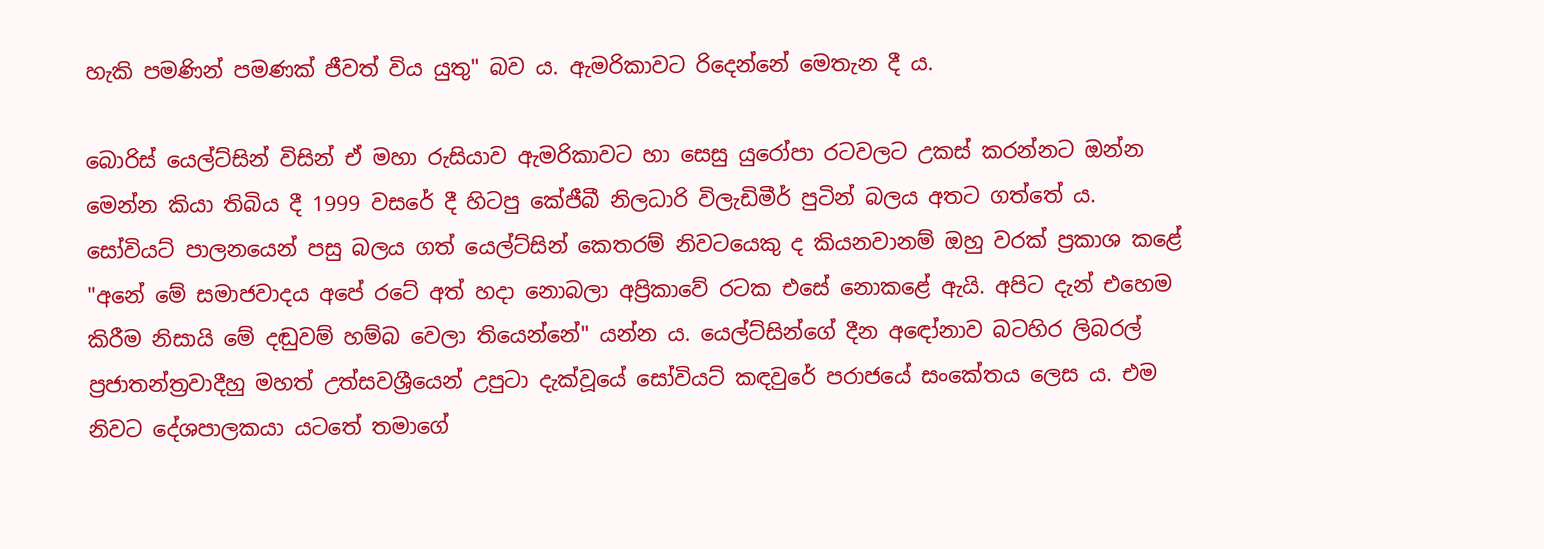හැකි පමණින් පමණක්‌ ජීවත් විය යුතු" බව ය. ඇමරිකාවට රිදෙන්නේ මෙතැන දී ය.

බොරිස්‌ යෙල්ට්‌සින් විසින් ඒ මහා රුසියාව ඇමරිකාවට හා සෙසු යුරෝපා රටවලට උකස්‌ කරන්නට ඔන්න මෙන්න කියා තිබිය දී 1999 වසරේ දී හිටපු කේජීබී නිලධාරි විලැඩිමීර් පුටින් බලය අතට ගත්තේ ය. සෝවියට්‌ පාලනයෙන් පසු බලය ගත් යෙල්ට්‌සින් කෙතරම් නිවටයෙකු ද කියනවානම් ඔහු වරක්‌ ප්‍රකාශ කළේ "අනේ මේ සමාජවාදය අපේ රටේ අත් හදා නොබලා අප්‍රිකාවේ රටක එසේ නොකළේ ඇයි. අපිට දැන් එහෙම කිරීම නිසායි මේ දඬුවම් හම්බ වෙලා තියෙන්නේ" යන්න ය. යෙල්ට්‌සින්ගේ දීන අඳෝනාව බටහිර ලිබරල් ප්‍රජාතන්ත්‍රවාදීහු මහත් උත්සවශ්‍රීයෙන් උපුටා දැක්‌වූයේ සෝවියට්‌ කඳවුරේ පරාජයේ සංකේතය ලෙස ය. එම නිවට දේශපාලකයා යටතේ තමාගේ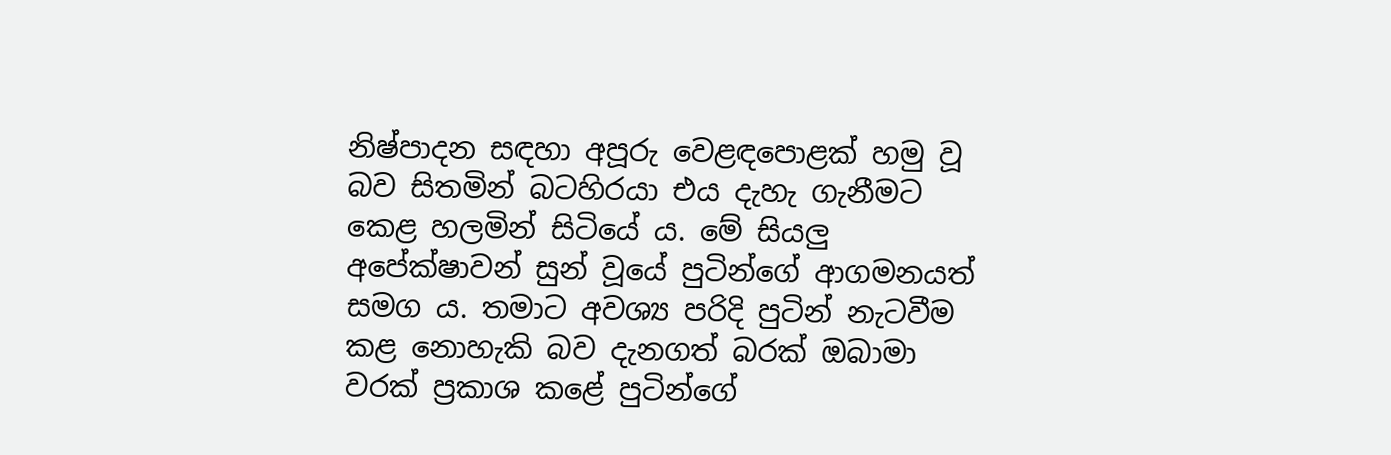නිෂ්පාදන සඳහා අපූරු වෙළඳපොළක්‌ හමු වූ බව සිතමින් බටහිරයා එය දැහැ ගැනීමට කෙළ හලමින් සිටියේ ය. මේ සියලු අපේක්‌ෂාවන් සුන් වූයේ පුටින්ගේ ආගමනයත් සමග ය. තමාට අවශ්‍ය පරිදි පුටින් නැටවීම කළ නොහැකි බව දැනගත් බරක්‌ ඔබාමා වරක්‌ ප්‍රකාශ කළේ පුටින්ගේ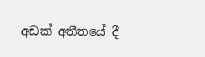අඩක්‌ අතීතයේ දී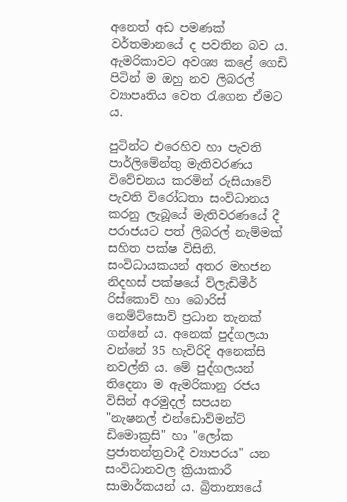අනෙත් අඩ පමණක්‌ වර්තමානයේ ද පවතින බව ය. ඇමරිකාවට අවශ්‍ය කළේ ගෙඩි පිටින් ම ඔහු නව ලිබරල් ව්‍යාපෘතිය වෙත රැගෙන ඒමට ය.

පුටින්ට එරෙහිව හා පැවති පාර්ලිමේන්තු මැතිවරණය විවේචනය කරමින් රුසියාවේ පැවති විරෝධතා සංවිධානය කරනු ලැබූයේ මැතිවරණයේ දී පරාජයට පත් ලිබරල් නැම්මක්‌ සහිත පක්‌ෂ විසිනි. සංවිධායකයන් අතර මහජන නිදහස්‌ පක්‌ෂයේ ව්ලැඩිමීර් රිස්‌කොව් හා බොරිස්‌ නෙම්ට්‌සොව් ප්‍රධාන තැනක්‌ ගන්නේ ය. අනෙක්‌ පුද්ගලයා වන්නේ 35 හැවිරිදි අනෙක්‌සි නවල්නි ය. මේ පුද්ගලයන් තිදෙනා ම ඇමරිකානු රජය විසින් අරමුදල් සපයන "නැෂනල් එන්ඩොව්මන්ට්‌ ඩිමොක්‍රසි" හා "ලෝක ප්‍රජාතන්ත්‍රවාදී ව්‍යාපරය" යන සංවිධානවල ක්‍රියාකාරී සාමාර්කයන් ය. බ්‍රිතාන්‍යයේ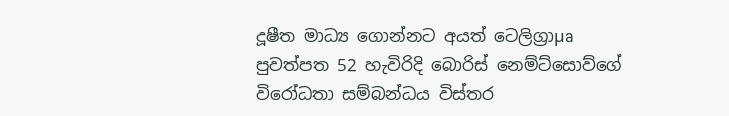දූෂීත මාධ්‍ය ගොන්නට අයත් ටෙලිග්‍රාµa පුවත්පත 52 හැවිරිදි බොරිස්‌ නෙම්ට්‌සොව්ගේ විරෝධතා සම්බන්ධය විස්‌තර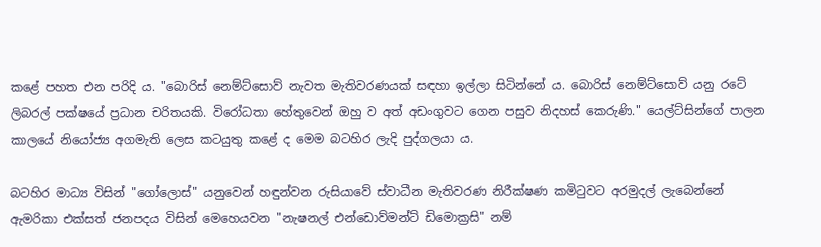කළේ පහත එන පරිදි ය. "බොරිස්‌ නෙම්ට්‌සොව් නැවත මැතිවරණයක්‌ සඳහා ඉල්ලා සිටින්නේ ය. බොරිස්‌ නෙම්ට්‌සොව් යනු රටේ ලිබරල් පක්‌ෂයේ ප්‍රධාන චරිතයකි. විරෝධතා හේතුවෙන් ඔහු ව අත් අඩංගුවට ගෙන පසුව නිදහස්‌ කෙරුණි." යෙල්ට්‌සින්ගේ පාලන කාලයේ නියෝජ්‍ය අගමැති ලෙස කටයුතු කළේ ද මෙම බටහිර ලැදි පුද්ගලයා ය.

බටහිර මාධ්‍ය විසින් "ගෝලොස්‌" යනුවෙන් හඳුන්වන රුසියාවේ ස්‌වාධීන මැතිවරණ නිරීක්‌ෂණ කමිටුවට අරමුදල් ලැබෙන්නේ ඇමරිකා එක්‌සත් ජනපදය විසින් මෙහෙයවන "නැෂනල් එන්ඩොව්මන්ට්‌ ඩිමොක්‍රසි" නම්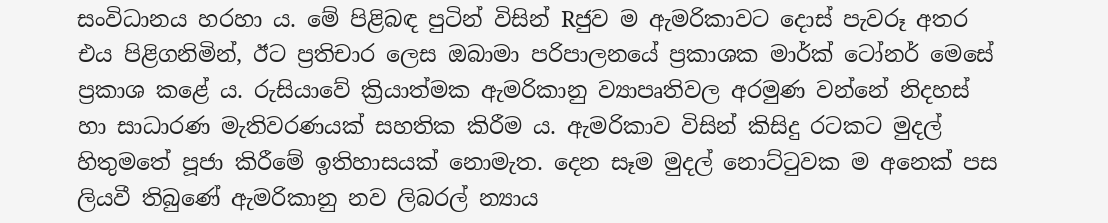සංවිධානය හරහා ය. මේ පිළිබඳ පුටින් විසින් Rජුව ම ඇමරිකාවට දොස්‌ පැවරූ අතර එය පිළිගනිමින්, ඊට ප්‍රතිචාර ලෙස ඔබාමා පරිපාලනයේ ප්‍රකාශක මාර්ක්‌ ටෝනර් මෙසේ ප්‍රකාශ කළේ ය. රුසියාවේ ක්‍රියාත්මක ඇමරිකානු ව්‍යාපෘතිවල අරමුණ වන්නේ නිදහස්‌ හා සාධාරණ මැතිවරණයක්‌ සහතික කිරීම ය. ඇමරිකාව විසින් කිසිදු රටකට මුදල් හිතුමතේ පූජා කිරීමේ ඉතිහාසයක්‌ නොමැත. දෙන සෑම මුදල් නොට්‌ටුවක ම අනෙක්‌ පස ලියවී තිබුණේ ඇමරිකානු නව ලිබරල් න්‍යාය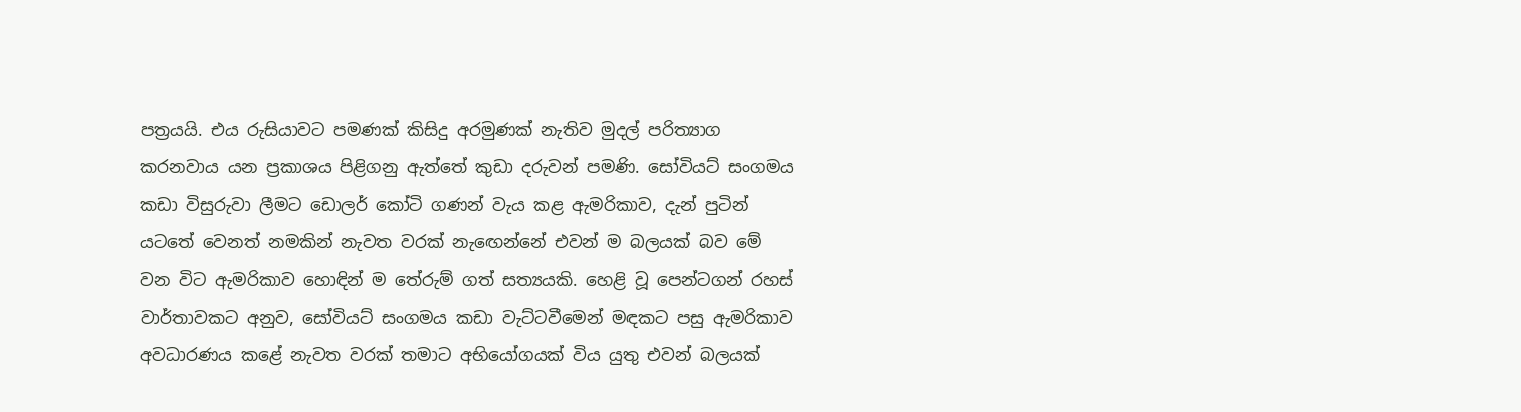පත්‍රයයි. එය රුසියාවට පමණක්‌ කිසිදු අරමුණක්‌ නැතිව මුදල් පරිත්‍යාග කරනවාය යන ප්‍රකාශය පිළිගනු ඇත්තේ කුඩා දරුවන් පමණි. සෝවියට්‌ සංගමය කඩා විසුරුවා ලීමට ඩොලර් කෝටි ගණන් වැය කළ ඇමරිකාව, දැන් පුටින් යටතේ වෙනත් නමකින් නැවත වරක්‌ නැඟෙන්නේ එවන් ම බලයක්‌ බව මේ වන විට ඇමරිකාව හොඳින් ම තේරුම් ගත් සත්‍යයකි. හෙළි වූ පෙන්ටගන් රහස්‌ වාර්තාවකට අනුව, සෝවියට්‌ සංගමය කඩා වැට්‌ටවීමෙන් මඳකට පසු ඇමරිකාව අවධාරණය කළේ නැවත වරක්‌ තමාට අභියෝගයක්‌ විය යුතු එවන් බලයක්‌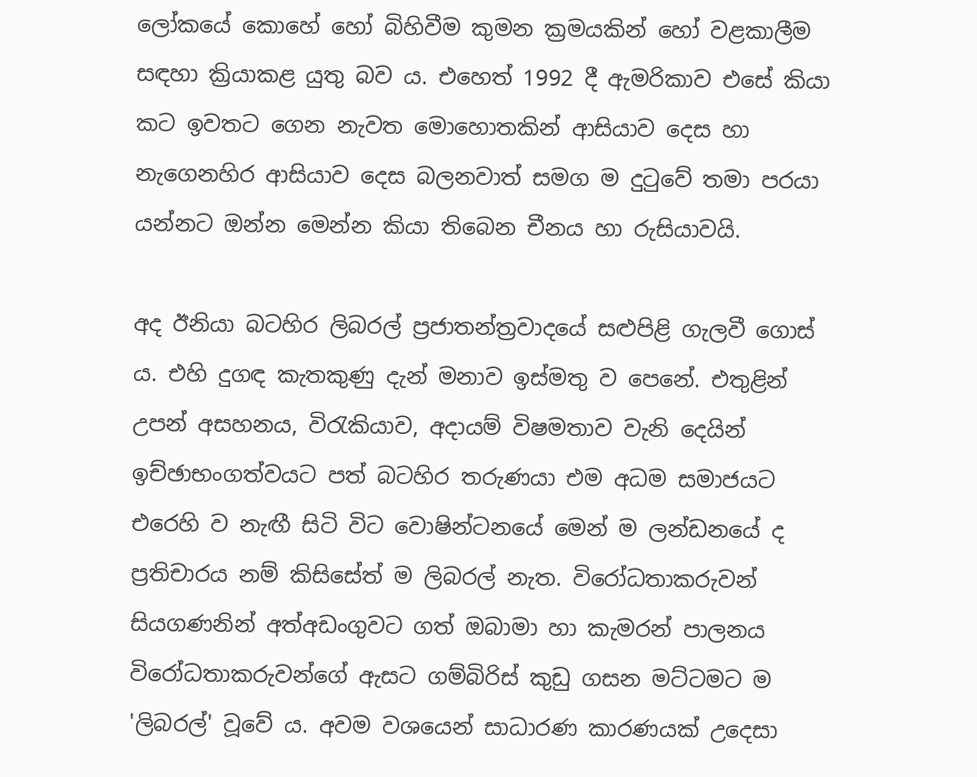ලෝකයේ කොහේ හෝ බිහිවීම කුමන ක්‍රමයකින් හෝ වළකාලීම සඳහා ක්‍රියාකළ යුතු බව ය. එහෙත් 1992 දී ඇමරිකාව එසේ කියා කට ඉවතට ගෙන නැවත මොහොතකින් ආසියාව දෙස හා නැගෙනහිර ආසියාව දෙස බලනවාත් සමග ම දුටුවේ තමා පරයා යන්නට ඔන්න මෙන්න කියා තිබෙන චීනය හා රුසියාවයි.

අද ඊනියා බටහිර ලිබරල් ප්‍රජාතන්ත්‍රවාදයේ සළුපිළි ගැලවී ගොස්‌ ය. එහි දුගඳ කැතකුණු දැන් මනාව ඉස්‌මතු ව පෙනේ. එතුළින් උපන් අසහනය, විරැකියාව, අදායම් විෂමතාව වැනි දෙයින් ඉච්ඡාභංගත්වයට පත් බටහිර තරුණයා එම අධම සමාජයට එරෙහි ව නැඟී සිටි විට වොෂින්ටනයේ මෙන් ම ලන්ඩනයේ ද ප්‍රතිචාරය නම් කිසිසේත් ම ලිබරල් නැත. විරෝධතාකරුවන් සියගණනින් අත්අඩංගුවට ගත් ඔබාමා හා කැමරන් පාලනය විරෝධතාකරුවන්ගේ ඇසට ගම්බිරිස්‌ කුඩු ගසන මට්‌ටමට ම 'ලිබරල්' වූවේ ය. අවම වශයෙන් සාධාරණ කාරණයක්‌ උදෙසා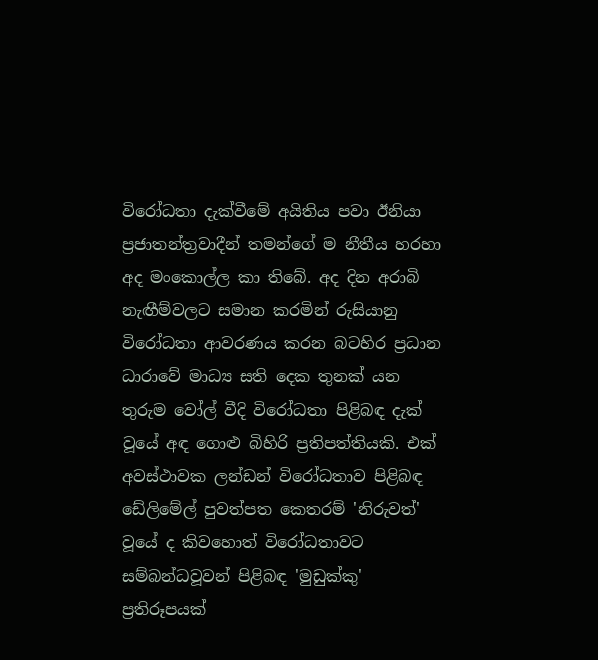විරෝධතා දැක්‌වීමේ අයිතිය පවා ඊනියා ප්‍රජාතන්ත්‍රවාදීන් තමන්ගේ ම නීතීය හරහා අද මංකොල්ල කා තිබේ. අද දින අරාබි නැඟීම්වලට සමාන කරමින් රුසියානු විරෝධතා ආවරණය කරන බටහිර ප්‍රධාන ධාරාවේ මාධ්‍ය සති දෙක තුනක්‌ යන තුරුම වෝල් වීදි විරෝධතා පිළිබඳ දැක්‌ වූයේ අඳ ගොළු බිහිරි ප්‍රතිපත්තියකි. එක්‌ අවස්‌ථාවක ලන්ඩන් විරෝධතාව පිළිබඳ ඩේලිමේල් පුවත්පත කෙතරම් 'නිරුවත්' වූයේ ද කිවහොත් විරෝධතාවට සම්බන්ධවූවන් පිළිබඳ 'මුඩුක්‌කු' ප්‍රතිරූපයක්‌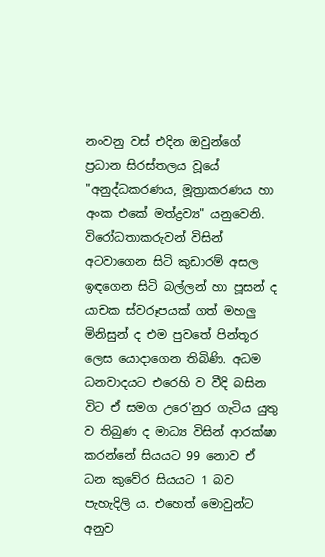නංවනු වස්‌ එදින ඔවුන්ගේ ප්‍රධාන සිරස්‌තලය වූයේ "අනුද්ධකරණය, මූත්‍රාකරණය හා අංක එකේ මත්ද්‍රව්‍ය" යනුවෙනි. විරෝධතාකරුවන් විසින් අටවාගෙන සිටි කුඩාරම් අසල ඉඳගෙන සිටි බල්ලන් හා පූසන් ද යාචක ස්‌වරූපයක්‌ ගත් මහලු මිනිසුන් ද එම පුවතේ පින්තූර ලෙස යොදාගෙන තිබිණි. අධම ධනවාදයට එරෙහි ව වීදි බසින විට ඒ සමග උරෙ'නුර ගැටිය යුතු ව තිබුණ ද මාධ්‍ය විසින් ආරක්‌ෂා කරන්නේ සියයට 99 නොව ඒ ධන කුවේර සියයට 1 බව පැහැදිලි ය. එහෙත් මොවුන්ට අනුව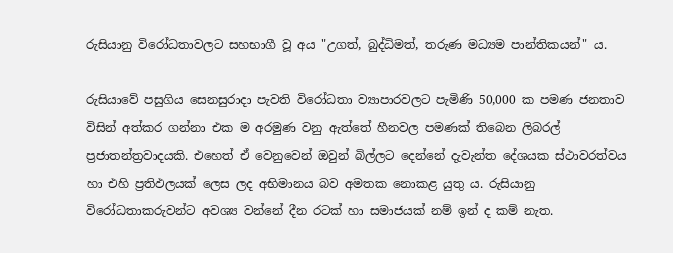රුසියානු විරෝධතාවලට සහභාගී වූ අය "උගත්, බුද්ධිමත්, තරුණ මධ්‍යම පාන්තිකයන්" ය.

රුසියාවේ පසුගිය සෙනසුරාදා පැවති විරෝධතා ව්‍යාපාරවලට පැමිණි 50,000 ක පමණ ජනතාව විසින් අත්කර ගන්නා එක ම අරමුණ වනු ඇත්තේ හීනවල පමණක්‌ තිබෙන ලිබරල් ප්‍රජාතන්ත්‍රවාදයකි. එහෙත් ඒ වෙනුවෙන් ඔවුන් බිල්ලට දෙන්නේ දැවැන්ත දේශයක ස්‌ථාවරත්වය හා එහි ප්‍රතිඵලයක්‌ ලෙස ලද අභිමානය බව අමතක නොකළ යුතු ය. රුසියානු විරෝධතාකරුවන්ට අවශ්‍ය වන්නේ දීන රටක්‌ හා සමාජයක්‌ නම් ඉන් ද කම් නැත.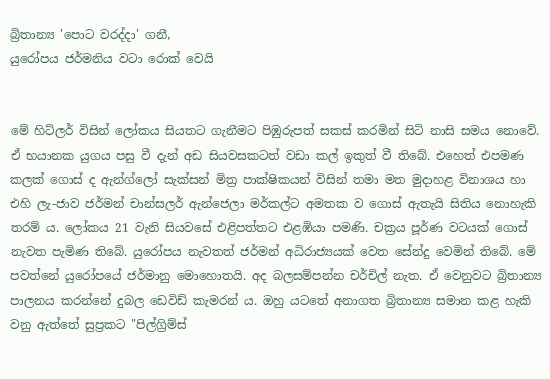බ්‍රිතාන්‍ය 'පොට වරද්දා' ගනී,
යුරෝපය ජර්මනිය වටා රොක්‌ වෙයි


මේ හිට්‌ලර් විසින් ලෝකය සියතට ගැනීමට පිඹුරුපත් සකස්‌ කරමින් සිටි නාසි සමය නොවේ. ඒ භයානක යුගය පසු වී දැන් අඩ සියවසකටත් වඩා කල් ඉකුත් වී තිබේ. එහෙත් එපමණ කලක්‌ ගොස්‌ ද ඇන්ග්ලෝ සැක්‌සන් මිත්‍ර පාක්‌ෂිකයන් විසින් තමා මත මුදාහළ විනාශය හා එහි ලැ-ජාව ජර්මන් චාන්සලර් ඇන්ජෙලා මර්කල්ට අමතක ව ගොස්‌ ඇතැයි සිතිය නොහැකි තරම් ය. ලෝකය 21 වැනි සියවසේ එළිපත්තට එළඹියා පමණි. චක්‍රය පූර්ණ වටයක්‌ ගොස්‌ නැවත පැමිණ තිබේ. යුරෝපය නැවතත් ජර්මන් අධිරාජ්‍යයක්‌ වෙත සේන්දු වෙමින් තිබේ. මේ පවත්නේ යුරෝපයේ ජර්මානු මොහොතයි. අද බලසම්පන්න චර්චිල් නැත. ඒ වෙනුවට බ්‍රිතාන්‍ය පාලනය කරන්නේ දුබල ඩෙවිඩ් කැමරන් ය. ඔහු යටතේ අනාගත බ්‍රිතාන්‍ය සමාන කළ හැකි වනු ඇත්තේ සුප්‍රකට "පිල්ග්‍රිම්ස්‌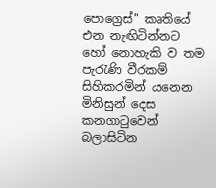පොග්‍රෙස්‌" කෘතියේ එන නැඟිටින්නට හෝ නොහැකි ව තම පැරැණි වීරකම් සිහිකරමින් යනෙන මිනිසුන් දෙස කනගාටුවෙන් බලාසිටින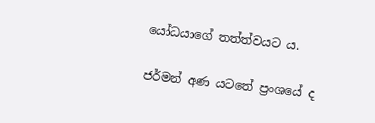යෝධයාගේ තත්ත්වයට ය.

ජර්මන් අණ යටතේ ප්‍රංශයේ ද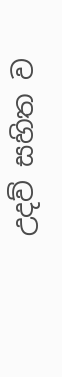උදව් සහිත ව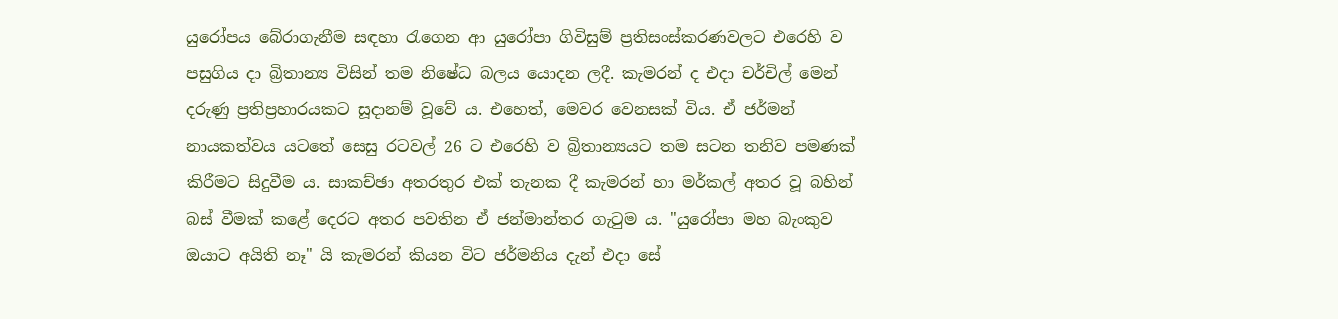යුරෝපය බේරාගැනීම සඳහා රැගෙන ආ යුරෝපා ගිවිසුම් ප්‍රතිසංස්‌කරණවලට එරෙහි ව පසුගිය දා බ්‍රිතාන්‍ය විසින් තම නිෂේධ බලය යොදන ලදී. කැමරන් ද එදා චර්චිල් මෙන් දරුණු ප්‍රතිප්‍රහාරයකට සූදානම් වූවේ ය. එහෙත්, මෙවර වෙනසක්‌ විය. ඒ ජර්මන් නායකත්වය යටතේ සෙසු රටවල් 26 ට එරෙහි ව බ්‍රිතාන්‍යයට තම සටන තනිව පමණක්‌ කිරීමට සිදුවීම ය. සාකච්ඡා අතරතුර එක්‌ තැනක දී කැමරන් හා මර්කල් අතර වූ බහින් බස්‌ වීමක්‌ කළේ දෙරට අතර පවතින ඒ ජන්මාන්තර ගැටුම ය. "යුරෝපා මහ බැංකුව ඔයාට අයිති නෑ" යි කැමරන් කියන විට ජර්මනිය දැන් එදා සේ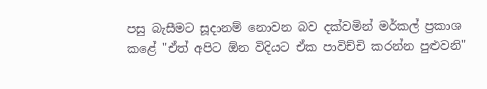පසු බැසීමට සූදානම් නොවන බව දක්‌වමින් මර්කල් ප්‍රකාශ කළේ "ඒත් අපිට ඕන විදියට ඒක පාවිච්චි කරන්න පුළුවනි"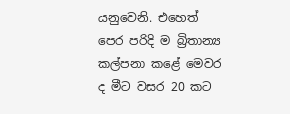යනුවෙනි. එහෙත් පෙර පරිදි ම බ්‍රිතාන්‍ය කල්පනා කළේ මෙවර ද මීට වසර 20 කට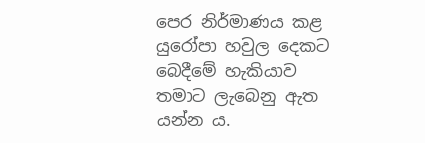පෙර නිර්මාණය කළ යුරෝපා හවුල දෙකට බෙදීමේ හැකියාව තමාට ලැබෙනු ඇත යන්න ය.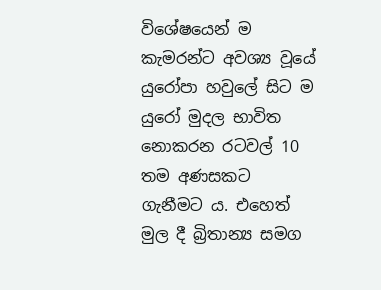විශේෂයෙන් ම කැමරන්ට අවශ්‍ය වූයේ යුරෝපා හවුලේ සිට ම යුරෝ මුදල භාවිත නොකරන රටවල් 10 තම අණසකට ගැනීමට ය. එහෙත් මුල දී බ්‍රිතාන්‍ය සමග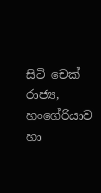සිටි චෙක්‌ රාජ්‍ය, හංගේරියාව හා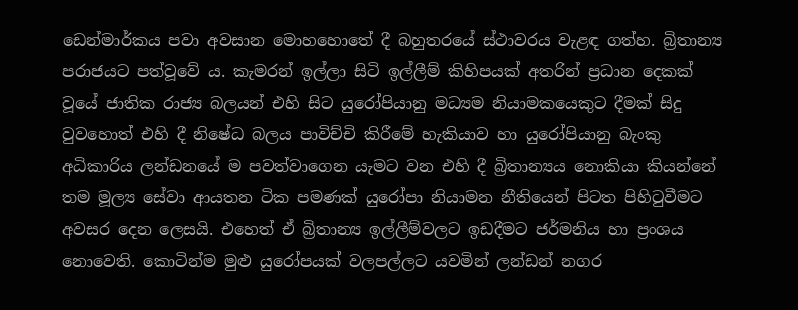ඩෙන්මාර්කය පවා අවසාන මොහහොතේ දී බහුතරයේ ස්‌ථාවරය වැළඳ ගත්හ. බ්‍රිතාන්‍ය පරාජයට පත්වූවේ ය. කැමරන් ඉල්ලා සිටි ඉල්ලීම් කිහිපයක්‌ අතරින් ප්‍රධාන දෙකක්‌ වූයේ ජාතික රාජ්‍ය බලයන් එහි සිට යුරෝපියානු මධ්‍යම නියාමකයෙකුට දීමක්‌ සිදු වුවහොත් එහි දී නිෂේධ බලය පාවිච්චි කිරීමේ හැකියාව හා යුරෝපියානු බැංකු අධිකාරිය ලන්ඩනයේ ම පවත්වාගෙන යැමට වන එහි දී බ්‍රිතාන්‍යය නොකියා කියන්නේ තම මූල්‍ය සේවා ආයතන ටික පමණක්‌ යුරෝපා නියාමන නීතියෙන් පිටත පිහිටුවීමට අවසර දෙන ලෙසයි. එහෙත් ඒ බ්‍රිතාන්‍ය ඉල්ලීම්වලට ඉඩදීමට ජර්මනිය හා ප්‍රංශය නොවෙති. කොටින්ම මුළු යුරෝපයක්‌ වලපල්ලට යවමින් ලන්ඩන් නගර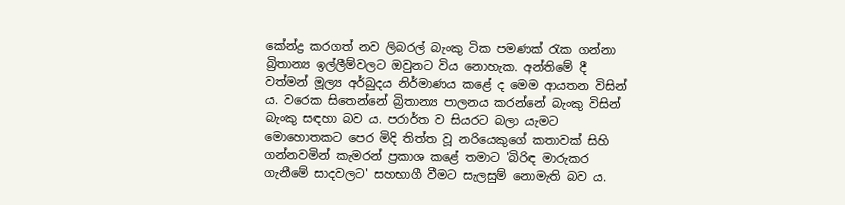කේන්ද්‍ර කරගත් නව ලිබරල් බැංකු ටික පමණක්‌ රැක ගන්නා බ්‍රිතාන්‍ය ඉල්ලීම්වලට ඔවුනට විය නොහැක. අන්තිමේ දී වත්මන් මූල්‍ය අර්බුදය නිර්මාණය කළේ ද මෙම ආයතන විසින් ය. වරෙක සිතෙන්නේ බ්‍රිතාන්‍ය පාලනය කරන්නේ බැංකු විසින් බැංකු සඳහා බව ය. පරාර්ත ව සියරට බලා යැමට මොහොතකට පෙර මිදි තිත්ත වූ නරියෙකුගේ කතාවක්‌ සිහි ගන්නවමින් කැමරන් ප්‍රකාශ කළේ තමාට 'බිරිඳ මාරුකර ගැනීමේ සාදවලට' සහභාගී වීමට සැලසුම් නොමැති බව ය.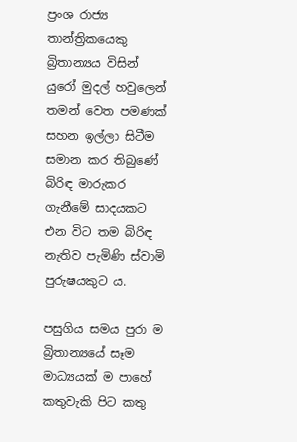ප්‍රංශ රාජ්‍ය තාන්ත්‍රිකයෙකු බ්‍රිතාන්‍යය විසින් යුරෝ මුදල් හවුලෙන් තමන් වෙත පමණක්‌ සහන ඉල්ලා සිටීම සමාන කර තිබුණේ බිරිඳ මාරුකර ගැනීමේ සාදයකට එන විට තම බිරිඳ නැතිව පැමිණි ස්‌වාමි පුරුෂයකුට ය.

පසුගිය සමය පුරා ම බ්‍රිතාන්‍යයේ සෑම මාධ්‍යයක්‌ ම පාහේ කතුවැකි පිට කතු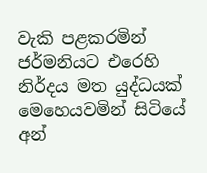වැකි පළකරමින් ජර්මනියට එරෙහි නිර්දය මත යුද්ධයක්‌ මෙහෙයවමින් සිටියේ අන්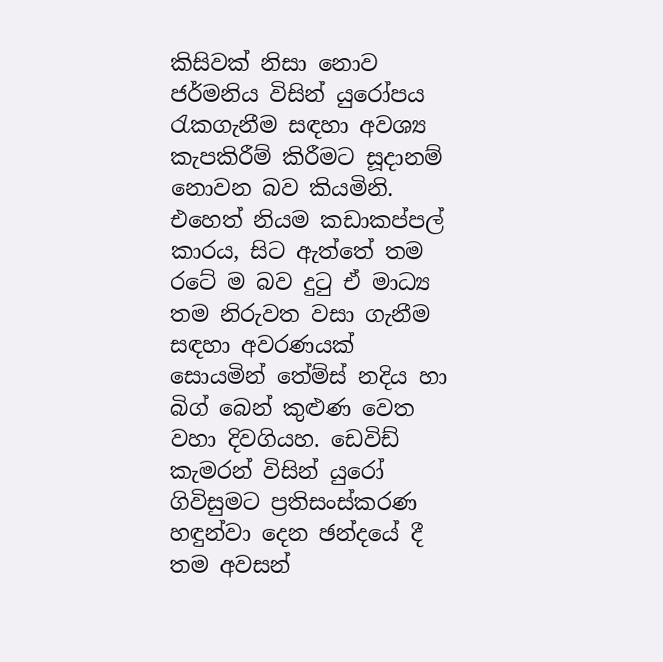කිසිවක්‌ නිසා නොව ජර්මනිය විසින් යුරෝපය රැකගැනීම සඳහා අවශ්‍ය කැපකිරීම් කිරීමට සූදානම් නොවන බව කියමිනි. එහෙත් නියම කඩාකප්පල් කාරය, සිට ඇත්තේ තම රටේ ම බව දුටු ඒ මාධ්‍ය තම නිරුවත වසා ගැනීම සඳහා අවරණයක්‌ සොයමින් තේම්ස්‌ නදිය හා බිග් බෙන් කුළුණ වෙත වහා දිවගියහ. ඩෙවිඩ් කැමරන් විසින් යුරෝ ගිවිසුමට ප්‍රතිසංස්‌කරණ හඳුන්වා දෙන ඡන්දයේ දී තම අවසන්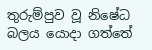තුරුම්පුව වූ නිෂේධ බලය යොදා ගත්තේ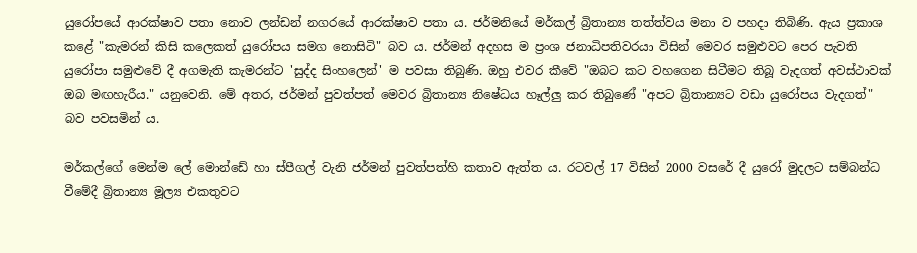යුරෝපයේ ආරක්‌ෂාව පතා නොව ලන්ඩන් නගරයේ ආරක්‌ෂාව පතා ය. ජර්මනියේ මර්කල් බ්‍රිතාන්‍ය තත්ත්වය මනා ව පහදා තිබිණි. ඇය ප්‍රකාශ කළේ "කැමරන් කිසි කලෙකත් යුරෝපය සමග නොසිටි" බව ය. ජර්මන් අදහස ම ප්‍රංශ ජනාධිපතිවරයා විසින් මෙවර සමුළුවට පෙර පැවති යුරෝපා සමුළුවේ දී අගමැති කැමරන්ට 'සුද්ද සිංහලෙන්' ම පවසා තිබුණි. ඔහු එවර කීවේ "ඔබට කට වහගෙන සිටීමට තිබූ වැදගත් අවස්‌ථාවක්‌ ඔබ මඟහැරීය." යනුවෙනි. මේ අතර, ජර්මන් පුවත්පත් මෙවර බ්‍රිතාන්‍ය නිෂේධය හෑල්ලු කර තිබුණේ "අපට බ්‍රිතාන්‍යට වඩා යුරෝපය වැදගත්" බව පවසමින් ය.

මර්කල්ගේ මෙන්ම ලේ මොන්ඩේ හා ස්‌පීගල් වැනි ජර්මන් පුවත්පත්හි කතාව ඇත්ත ය. රටවල් 17 විසින් 2000 වසරේ දී යුරෝ මුදලට සම්බන්ධ වීමේදී බ්‍රිතාන්‍ය මූල්‍ය එකතුවට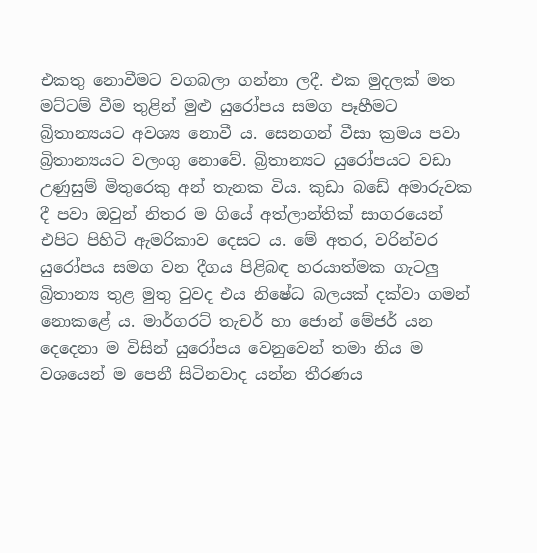එකතු නොවීමට වගබලා ගන්නා ලදී. එක මුදලක්‌ මත මට්‌ටම් වීම තුළින් මුළු යුරෝපය සමග පෑහීමට බ්‍රිතාන්‍යයට අවශ්‍ය නොවී ය. සෙනගන් වීසා ක්‍රමය පවා බ්‍රිතාන්‍යයට වලංගු නොවේ. බ්‍රිතාන්‍යට යුරෝපයට වඩා උණුසුම් මිතුරෙකු අන් තැනක විය. කුඩා බඩේ අමාරුවක දී පවා ඔවුන් නිතර ම ගියේ අත්ලාන්තික්‌ සාගරයෙන් එපිට පිහිටි ඇමරිකාව දෙසට ය. මේ අතර, වරින්වර යුරෝපය සමග වන දීගය පිළිබඳ හරයාත්මක ගැටලු බ්‍රිතාන්‍ය තුළ මුතු වුවද එය නිෂේධ බලයක්‌ දක්‌වා ගමන් නොකළේ ය. මාර්ගරට්‌ තැචර් හා ජොන් මේජර් යන දෙදෙනා ම විසින් යුරෝපය වෙනුවෙන් තමා නිය ම වශයෙන් ම පෙනී සිටිනවාද යන්න තීරණය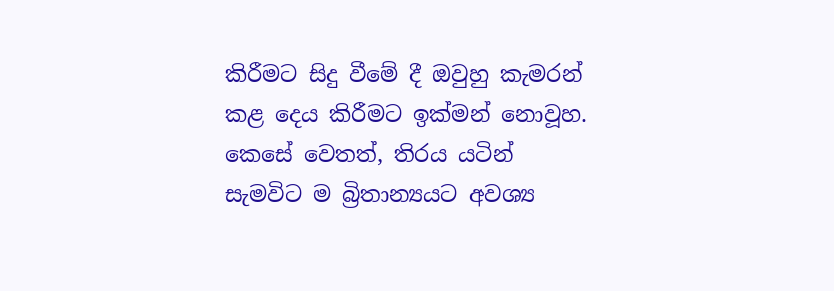කිරීමට සිදු වීමේ දී ඔවුහු කැමරන් කළ දෙය කිරීමට ඉක්‌මන් නොවූහ. කෙසේ වෙතත්, තිරය යටින් සැමවිට ම බ්‍රිතාන්‍යයට අවශ්‍ය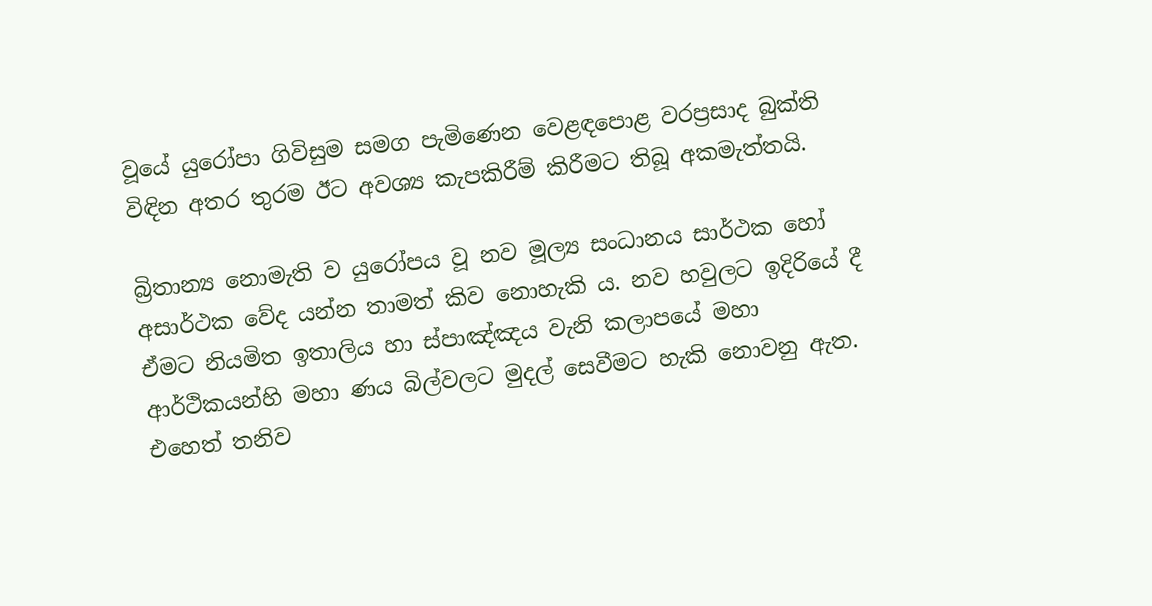වූයේ යුරෝපා ගිවිසුම සමග පැමිණෙන වෙළඳපොළ වරප්‍රසාද බුක්‌ති විඳින අතර තුරම ඊට අවශ්‍ය කැපකිරීම් කිරීමට තිබූ අකමැත්තයි.

බ්‍රිතාන්‍ය නොමැති ව යුරෝපය වූ නව මූල්‍ය සංධානය සාර්ථක හෝ අසාර්ථක වේද යන්න තාමත් කිව නොහැකි ය. නව හවුලට ඉදිරියේ දී ඒමට නියමිත ඉතාලිය හා ස්‌පාඤ්ඤය වැනි කලාපයේ මහා ආර්ථිකයන්හි මහා ණය බිල්වලට මුදල් සෙවීමට හැකි නොවනු ඇත. එහෙත් තනිව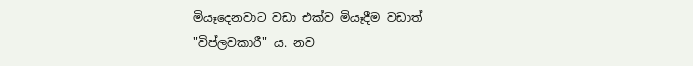මියෑදෙනවාට වඩා එක්‌ව මියෑදීම වඩාත් "විප්ලවකාරී" ය. නව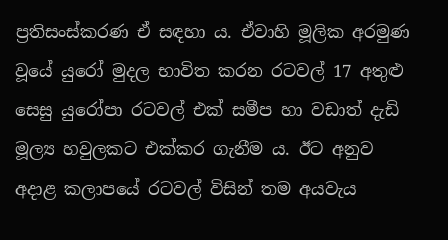ප්‍රතිසංස්‌කරණ ඒ සඳහා ය. ඒවාහි මූලික අරමුණ වූයේ යුරෝ මුදල භාවිත කරන රටවල් 17 අතුළු සෙසු යුරෝපා රටවල් එක්‌ සමීප හා වඩාත් දැඩි මූල්‍ය හවුලකට එක්‌කර ගැනීම ය. ඊට අනුව අදාළ කලාපයේ රටවල් විසින් තම අයවැය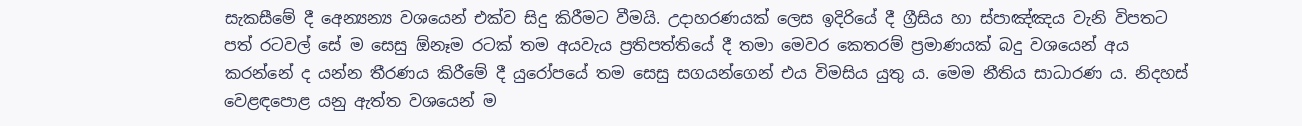සැකසීමේ දී අෙන්‍යන්‍ය වශයෙන් එක්‌ව සිදු කිරීමට වීමයි. උදාහරණයක්‌ ලෙස ඉදිරියේ දී ග්‍රීසිය හා ස්‌පාඤ්ඤය වැනි විපතට පත් රටවල් සේ ම සෙසු ඕනෑම රටක්‌ තම අයවැය ප්‍රතිපත්තියේ දී තමා මෙවර කෙතරම් ප්‍රමාණයක්‌ බදු වශයෙන් අය කරන්නේ ද යන්න තීරණය කිරීමේ දී යුරෝපයේ තම සෙසු සගයන්ගෙන් එය විමසිය යුතු ය. මෙම නීතිය සාධාරණ ය. නිදහස්‌ වෙළඳපොළ යනු ඇත්ත වශයෙන් ම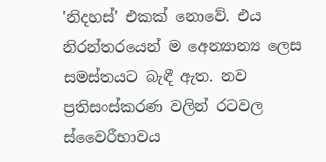'නිදහස්‌' එකක්‌ නොවේ. එය නිරන්තරයෙන් ම අෙන්‍යාන්‍ය ලෙස සමස්‌තයට බැඳී ඇත. නව ප්‍රතිසංස්‌කරණ වලින් රටවල ස්‌වෛරීභාවය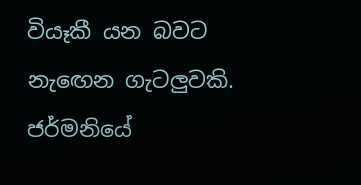වියෑකී යන බවට නැඟෙන ගැටලුවකි. ජර්මනියේ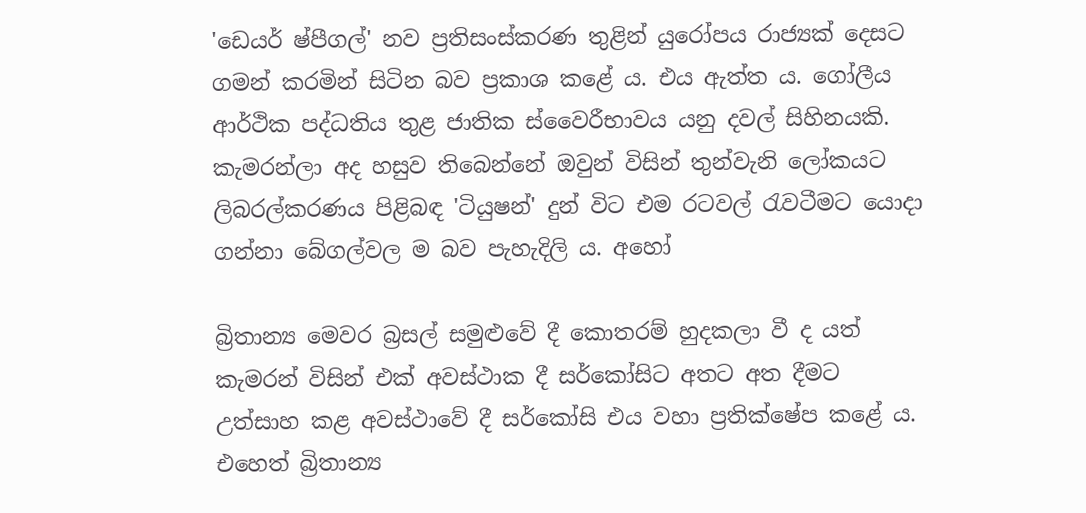'ඩෙයර් ෂ්පීගල්' නව ප්‍රතිසංස්‌කරණ තුළින් යුරෝපය රාජ්‍යක්‌ දෙසට ගමන් කරමින් සිටින බව ප්‍රකාශ කළේ ය. එය ඇත්ත ය. ගෝලීය ආර්ථික පද්ධතිය තුළ ජාතික ස්‌වෛරීභාවය යනු දවල් සිහිනයකි. කැමරන්ලා අද හසුව තිබෙන්නේ ඔවුන් විසින් තුන්වැනි ලෝකයට ලිබරල්කරණය පිළිබඳ 'ටියුෂන්' දුන් විට එම රටවල් රැවටීමට යොදා ගන්නා බේගල්වල ම බව පැහැදිලි ය. අහෝ

බ්‍රිතාන්‍ය මෙවර බ්‍රසල් සමුළුවේ දී කොතරම් හුදකලා වී ද යත් කැමරන් විසින් එක්‌ අවස්‌ථාක දී සර්කෝසිට අතට අත දීමට උත්සාහ කළ අවස්‌ථාවේ දී සර්කෝසි එය වහා ප්‍රතික්‌ෂේප කළේ ය. එහෙත් බ්‍රිතාන්‍ය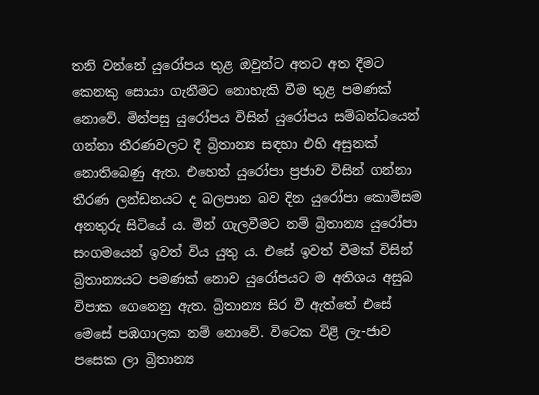තනි වන්නේ යුරෝපය තුළ ඔවුන්ට අතට අත දීමට කෙනකු සොයා ගැනීමට නොහැකි වීම තුළ පමණක්‌ නොවේ. මින්පසු යුරෝපය විසින් යුරෝපය සම්බන්ධයෙන් ගන්නා තීරණවලට දී බ්‍රිතාන්‍ය සඳහා එහි අසුනක්‌ නොතිබෙණු ඇත. එහෙත් යුරෝපා ප්‍රජාව විසින් ගන්නා තීරණ ලන්ඩනයට ද බලපාන බව දින යුරෝපා කොමිසම අනතුරු සිටියේ ය. මින් ගැලවීමට නම් බ්‍රිතාන්‍ය යුරෝපා සංගමයෙන් ඉවත් විය යුතු ය. එසේ ඉවත් වීමක්‌ විසින් බ්‍රිතාන්‍යයට පමණක්‌ නොව යුරෝපයට ම අතිශය අසුබ විපාක ගෙනෙනු ඇත. බ්‍රිතාන්‍ය සිර වී ඇත්තේ එසේ මෙසේ පඹගාලක නම් නොවේ. විටෙක විළි ලැ-ජාව පසෙක ලා බ්‍රිතාන්‍ය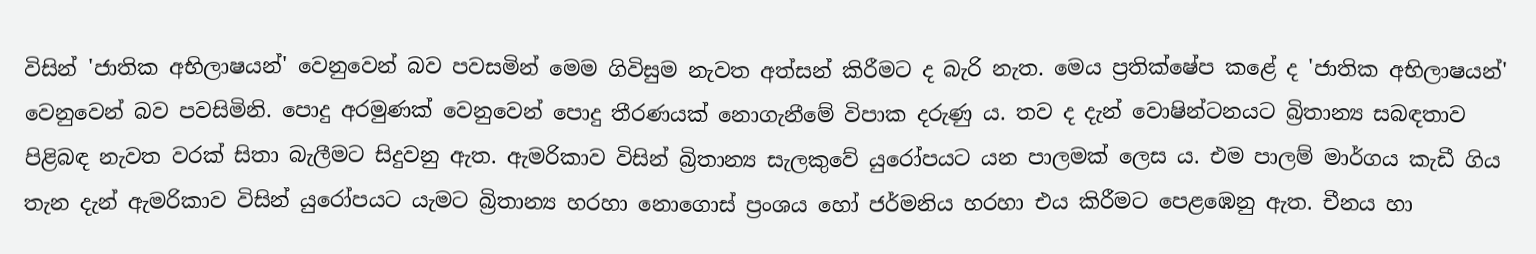විසින් 'ජාතික අභිලාෂයන්' වෙනුවෙන් බව පවසමින් මෙම ගිවිසුම නැවත අත්සන් කිරීමට ද බැරි නැත. මෙය ප්‍රතික්‌ෂේප කළේ ද 'ජාතික අභිලාෂයන්' වෙනුවෙන් බව පවසිමිනි. පොදු අරමුණක්‌ වෙනුවෙන් පොදු තීරණයක්‌ නොගැනීමේ විපාක දරුණු ය. තව ද දැන් වොෂින්ටනයට බ්‍රිතාන්‍ය සබඳතාව පිළිබඳ නැවත වරක්‌ සිතා බැලීමට සිදුවනු ඇත. ඇමරිකාව විසින් බ්‍රිතාන්‍ය සැලකුවේ යුරෝපයට යන පාලමක්‌ ලෙස ය. එම පාලම් මාර්ගය කැඩී ගිය තැන දැන් ඇමරිකාව විසින් යුරෝපයට යැමට බ්‍රිතාන්‍ය හරහා නොගොස්‌ ප්‍රංශය හෝ ජර්මනිය හරහා එය කිරීමට පෙළඹෙනු ඇත. චීනය හා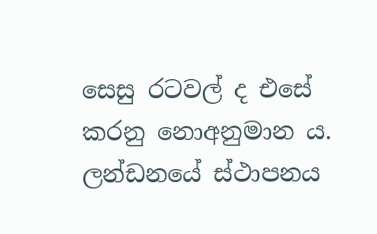සෙසු රටවල් ද එසේ කරනු නොඅනුමාන ය. ලන්ඩනයේ ස්‌ථාපනය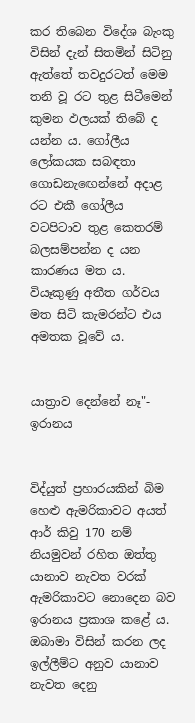කර තිබෙන විදේශ බැංකු විසින් දැන් සිතමින් සිටිනු ඇත්තේ තවදුරටත් මෙම තනි වූ රට තුළ සිටීමෙන් කුමන ඵලයක්‌ තිබේ ද යන්න ය. ගෝලීය ලෝකයක සබඳතා ගොඩනැඟෙන්නේ අදාළ රට එකී ගෝලීය වටපිටාව තුළ කෙතරම් බලසම්පන්න ද යන කාරණය මත ය. වියෑකුණු අතීත ගර්වය මත සිටි කැමරන්ට එය අමතක වූවේ ය.


යාත්‍රාව දෙන්නේ නෑ"- ඉරානය


විද්යුත් ප්‍රහාරයකින් බිම හෙළු ඇමරිකාවට අයත් ආර් කිවු 170 නම් නියමුවන් රහිත ඔත්තු යානාව නැවත වරක්‌ ඇමරිකාවට නොදෙන බව ඉරානය ප්‍රකාශ කළේ ය. ඔබාමා විසින් කරන ලද ඉල්ලීම්ට අනුව යානාව නැවත දෙනු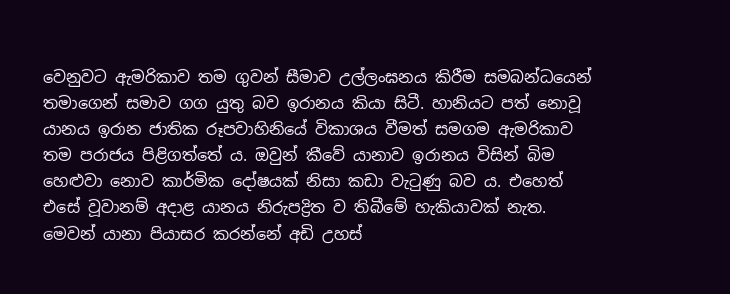වෙනුවට ඇමරිකාව තම ගුවන් සීමාව උල්ලංඝනය කිරීම සමබන්ධයෙන් තමාගෙන් සමාව ගග යුතු බව ඉරානය කියා සිටී. හානියට පත් නොවූ යානය ඉරාන ජාතික රූපවාහිනියේ විකාශය වීමත් සමගම ඇමරිකාව තම පරාජය පිළිගත්තේ ය. ඔවුන් කීවේ යානාව ඉරානය විසින් බිම හෙළුවා නොව කාර්මික දෝෂයක්‌ නිසා කඩා වැටුණු බව ය. එහෙත් එසේ වූවානම් අදාළ යානය නිරුපද්‍රිත ව තිබීමේ හැකියාවක්‌ නැත. මෙවන් යානා පියාසර කරන්නේ අඩි උහස්‌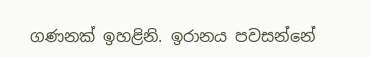ගණනක්‌ ඉහළිනි. ඉරානය පවසන්නේ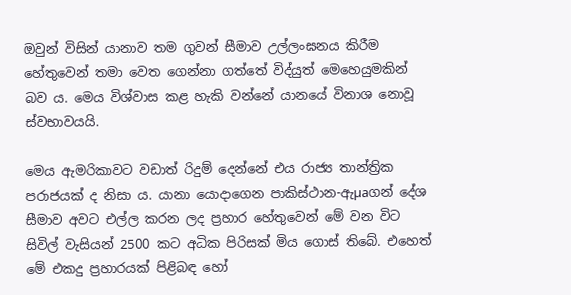ඔවුන් විසින් යානාව තම ගුවන් සීමාව උල්ලංඝනය කිරීම හේතුවෙන් තමා වෙත ගෙන්නා ගත්තේ විද්යුත් මෙහෙයුමකින් බව ය. මෙය විශ්වාස කළ හැකි වන්නේ යානයේ විනාශ නොවූ ස්‌වභාවයයි.

මෙය ඇමරිකාවට වඩාත් රිදුම් දෙන්නේ එය රාජ්‍ය තාන්ත්‍රික පරාජයක්‌ ද නිසා ය. යානා යොදාගෙන පාකිස්‌ථාන-ඇµaගන් දේශ සීමාව අවට එල්ල කරන ලද ප්‍රහාර හේතුවෙන් මේ වන විට සිවිල් වැසියන් 2500 කට අධික පිරිසක්‌ මිය ගොස්‌ තිබේ. එහෙත් මේ එකදු ප්‍රහාරයක්‌ පිළිබඳ හෝ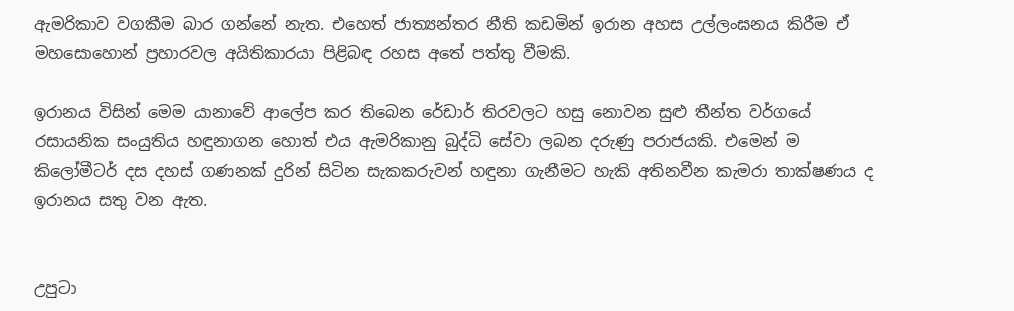ඇමරිකාව වගකීම බාර ගන්නේ නැත. එහෙත් ජාත්‍යන්තර නීති කඩමින් ඉරාන අහස උල්ලංඝනය කිරීම ඒ මහසොහොන් ප්‍රහාරවල අයිතිකාරයා පිළිබඳ රහස අතේ පත්තු වීමකි.

ඉරානය විසින් මෙම යානාවේ ආලේප කර තිබෙන රේඩාර් තිරවලට හසු නොවන සුළු තීන්ත වර්ගයේ රසායනික සංයුතිය හඳුනාගන හොත් එය ඇමරිකානු බුද්ධි සේවා ලබන දරුණු පරාජයකි. එමෙන් ම කිලෝමීටර් දස දහස්‌ ගණනක්‌ දුරින් සිටින සැකකරුවන් හඳුනා ගැනීමට හැකි අතිනවීන කැමරා තාක්‌ෂණය ද ඉරානය සතු වන ඇත.


උපුටා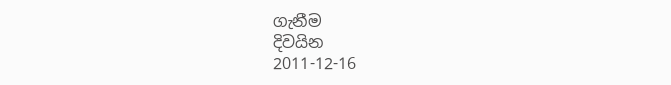ගැනීම
දිවයින
2011-12-16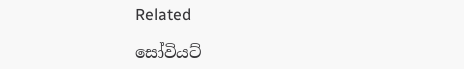Related

සෝවියට්‌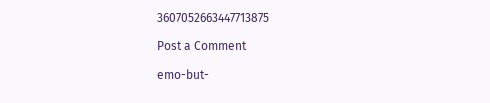3607052663447713875

Post a Comment

emo-but-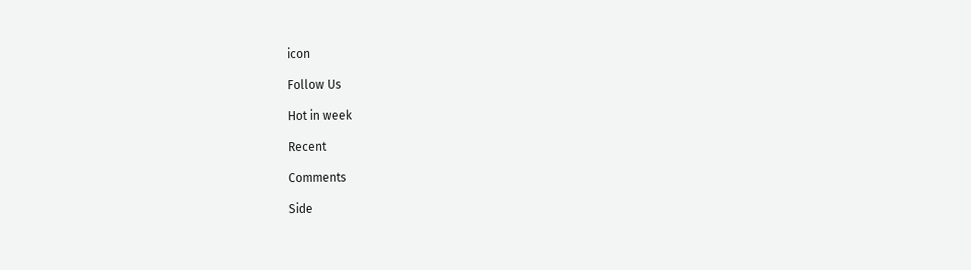icon

Follow Us

Hot in week

Recent

Comments

Side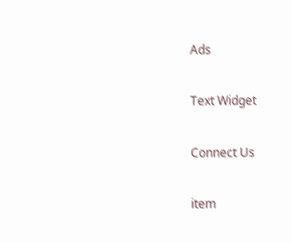Ads

Text Widget

Connect Us

item